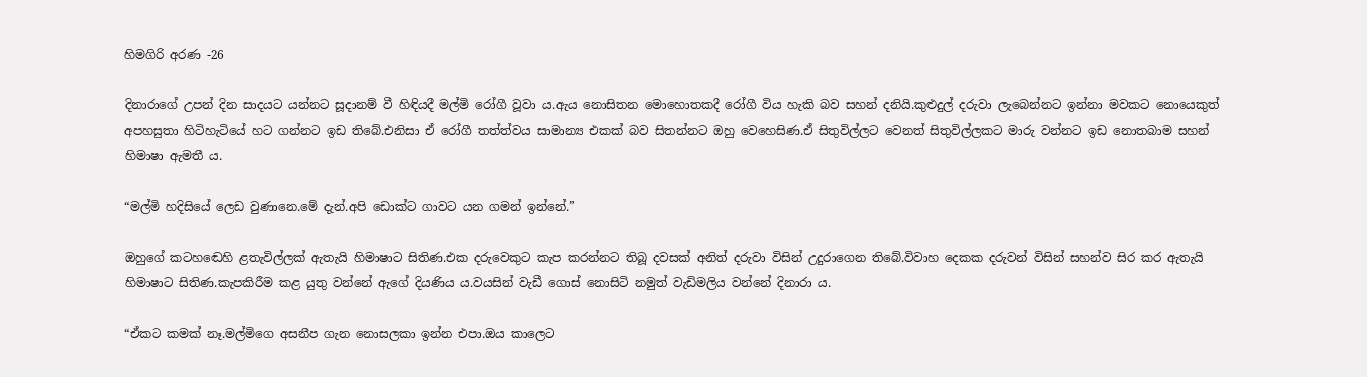හිමගිරි අරණ -26

දිනාරාගේ උපන් දින සාදයට යන්නට සූදානම් වී හිඳියදී මල්මි රෝගී වූවා ය.ඇය නොසිතන මොහොතකදී රෝගී විය හැකි බව සහන් දනියි.කුළුදුල් දරුවා ලැබෙන්නට ඉන්නා මවකට නොයෙකුත් අපහසුතා හිටිහැටියේ හට ගන්නට ඉඩ තිබේ.එනිසා ඒ රෝගී තත්ත්වය සාමාන්‍ය එකක් බව සිතන්නට ඔහු වෙහෙසිණ.ඒ සිතුවිල්ලට වෙනත් සිතුවිල්ලකට මාරු වන්නට ඉඩ නොතබාම සහන් හිමාෂා ඇමතී ය.

“මල්මි හදිසියේ ලෙඩ වුණානෙ.මේ දැන්.අපි ඩොක්ට ගාවට යන ගමන් ඉන්නේ.”

ඔහුගේ කටහඬෙහි ළතැවිල්ලක් ඇතැයි හිමාෂාට සිතිණ.එක දරුවෙකුට කැප කරන්නට තිබූ දවසක් අනිත් දරුවා විසින් උදුරාගෙන තිබේ.විවාහ දෙකක දරුවන් විසින් සහන්ව සිර කර ඇතැයි හිමාෂාට සිතිණ.කැපකිරීම කළ යුතු වන්නේ ඇගේ දියණිය ය.වයසින් වැඩී ගොස් නොසිටි නමුත් වැඩිමලිය වන්නේ දිනාරා ය.

“ඒකට කමක් නෑ.මල්මිගෙ අසනීප ගැන නොසලකා ඉන්න එපා.ඔය කාලෙට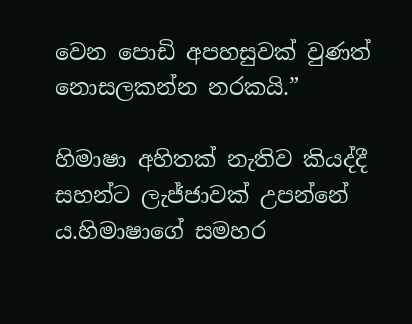වෙන පොඩි අපහසුවක් වුණත් නොසලකන්න නරකයි.”

හිමාෂා අහිතක් නැතිව කියද්දී සහන්‍ට ලැජ්ජාවක් උපන්නේ ය.හිමාෂාගේ සමහර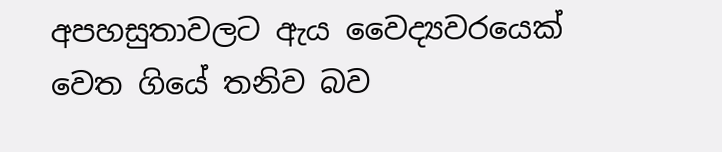අපහසුතාවලට ඇය වෛද්‍යවරයෙක් වෙත ගියේ තනිව බව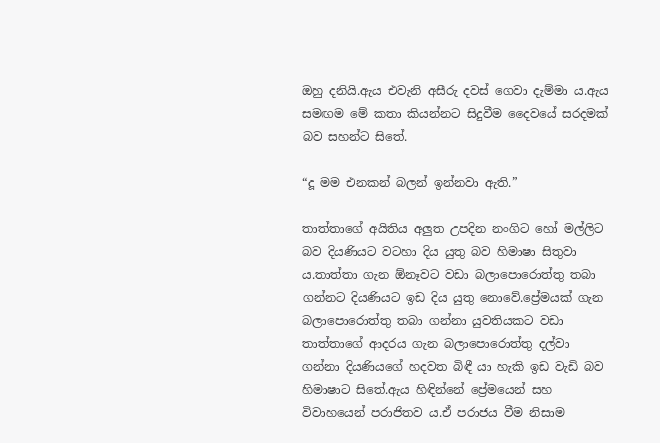ඔහු දනියි.ඇය එවැනි අසීරු දවස් ගෙවා දැම්මා ය.ඇය සමඟම මේ කතා කියන්නට සිදුවීම දෛවයේ සරදමක් බව සහන්ට සිතේ.

“දූ මම එනකන් බලන් ඉන්නවා ඇති.”

තාත්තාගේ අයිතිය අලුත උපදින නංගිට හෝ මල්ලිට බව දියණියට වටහා දිය යුතු බව හිමාෂා සිතුවා ය.තාත්තා ගැන ඕනෑවට වඩා බලාපොරොත්තු තබා ගන්නට දියණියට ඉඩ දිය යුතු නොවේ.ප්‍රේමයක් ගැන බලාපොරොත්තු තබා ගන්නා යුවතියකට වඩා තාත්තාගේ ආදරය ගැන බලාපොරොත්තු දල්වා ගන්නා දියණියගේ හදවත බිඳී යා හැකි ඉඩ වැඩි බව හිමාෂාට සිතේ.ඇය හිඳින්නේ ප්‍රේමයෙන් සහ විවාහයෙන් පරාජිතව ය.ඒ පරාජය වීම නිසාම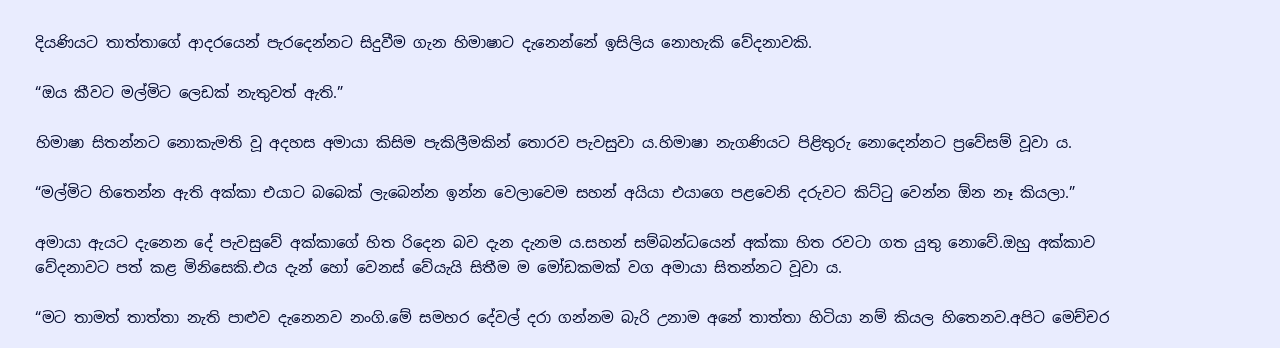දියණියට තාත්තාගේ ආදරයෙන් පැරදෙන්නට සිදුවීම ගැන හිමාෂාට දැනෙන්නේ ඉසිලිය නොහැකි වේදනාවකි.

“ඔය කීවට මල්මිට ලෙඩක් නැතුවත් ඇති.”

හිමාෂා සිතන්නට නොකැමති වූ අදහස අමායා කිසිම පැකිලීමකින් තොරව පැවසුවා ය.හිමාෂා නැගණියට පිළිතුරු නොදෙන්නට ප්‍රවේසම් වූවා ය.

“මල්මිට හිතෙන්න ඇති අක්කා එයාට බබෙක් ලැබෙන්න ඉන්න වෙලාවෙම සහන් අයියා එයාගෙ පළවෙනි දරුවට කිට්ටු වෙන්න ඕන නෑ කියලා.”

අමායා ඇයට දැනෙන දේ පැවසුවේ අක්කාගේ හිත රිදෙන බව දැන දැනම ය.සහන් සම්බන්ධයෙන් අක්කා හිත රවටා ගත යුතු නොවේ.ඔහු අක්කාව වේදනාවට පත් කළ මිනිසෙකි.එය දැන් හෝ වෙනස් වේයැයි සිතීම ම මෝඩකමක් වග අමායා සිතන්නට වූවා ය.

“මට තාමත් තාත්තා නැති පාළුව දැනෙනව නංගි.මේ සමහර දේවල් දරා ගන්නම බැරි උනාම අනේ තාත්තා හිටියා නම් කියල හිතෙනව.අපිට මෙච්චර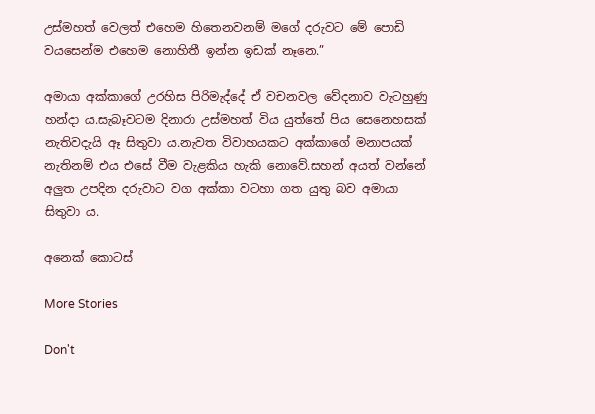උස්මහත් වෙලත් එහෙම හිතෙනවනම් මගේ දරුවට මේ පොඩි වයසෙන්ම එහෙම නොහිතී ඉන්න ඉඩක් නෑනෙ.”

අමායා අක්කාගේ උරහිස පිරිමැද්දේ ඒ වචනවල වේදනාව වැටහුණු හන්දා ය.සැබෑවටම දිනාරා උස්මහත් විය යුත්තේ පිය සෙනෙහසක් නැතිවදැයි ඈ සිතුවා ය.නැවත විවාහයකට අක්කාගේ මනාපයක් නැතිනම් එය එසේ වීම වැළකිය හැකි නොවේ.සහන් අයත් වන්නේ අලුත උපදින දරුවාට වග අක්කා වටහා ගත යුතු බව අමායා සිතුවා ය.

අනෙක් කොටස්

More Stories

Don't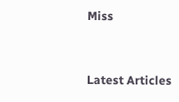Miss


Latest Articles